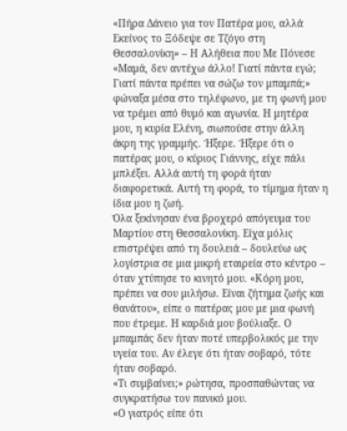«Πήρα Δάνειο για τον Πατέρα μου, αλλά Εκείνος το Ξόδεψε σε Τζόγο στη Θεσσαλονίκη» – Η Αλήθεια που Με Πόνεσε
«Μαμά, δεν αντέχω άλλο! Γιατί πάντα εγώ; Γιατί πάντα πρέπει να σώζω τον μπαμπά;» φώναξα μέσα στο τηλέφωνο, με τη φωνή μου να τρέμει από θυμό και αγωνία. Η μητέρα μου, η κυρία Ελένη, σιωπούσε στην άλλη άκρη της γραμμής. Ήξερε. Ήξερε ότι ο πατέρας μου, ο κύριος Γιάννης, είχε πάλι μπλέξει. Αλλά αυτή τη φορά ήταν διαφορετικά. Αυτή τη φορά, το τίμημα ήταν η ίδια μου η ζωή.
Όλα ξεκίνησαν ένα βροχερό απόγευμα του Μαρτίου στη Θεσσαλονίκη. Είχα μόλις επιστρέψει από τη δουλειά – δουλεύω ως λογίστρια σε μια μικρή εταιρεία στο κέντρο – όταν χτύπησε το κινητό μου. «Κόρη μου, πρέπει να σου μιλήσω. Είναι ζήτημα ζωής και θανάτου», είπε ο πατέρας μου με μια φωνή που έτρεμε. Η καρδιά μου βούλιαξε. Ο μπαμπάς δεν ήταν ποτέ υπερβολικός με την υγεία του. Αν έλεγε ότι ήταν σοβαρό, τότε ήταν σοβαρό.
«Τι συμβαίνει;» ρώτησα, προσπαθώντας να συγκρατήσω τον πανικό μου.
«Ο γιατρός είπε ότι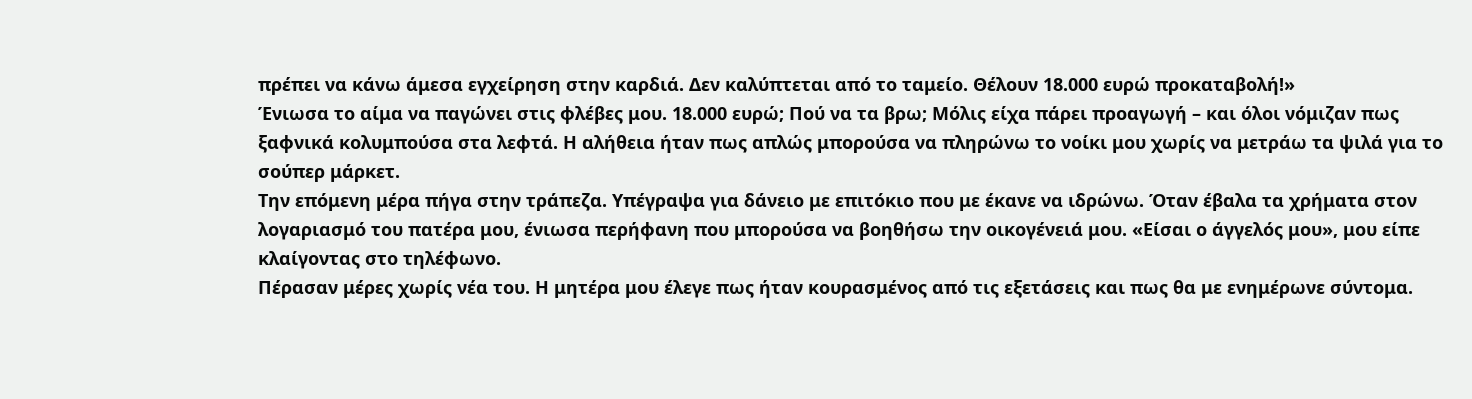πρέπει να κάνω άμεσα εγχείρηση στην καρδιά. Δεν καλύπτεται από το ταμείο. Θέλουν 18.000 ευρώ προκαταβολή!»
Ένιωσα το αίμα να παγώνει στις φλέβες μου. 18.000 ευρώ; Πού να τα βρω; Μόλις είχα πάρει προαγωγή – και όλοι νόμιζαν πως ξαφνικά κολυμπούσα στα λεφτά. Η αλήθεια ήταν πως απλώς μπορούσα να πληρώνω το νοίκι μου χωρίς να μετράω τα ψιλά για το σούπερ μάρκετ.
Την επόμενη μέρα πήγα στην τράπεζα. Υπέγραψα για δάνειο με επιτόκιο που με έκανε να ιδρώνω. Όταν έβαλα τα χρήματα στον λογαριασμό του πατέρα μου, ένιωσα περήφανη που μπορούσα να βοηθήσω την οικογένειά μου. «Είσαι ο άγγελός μου», μου είπε κλαίγοντας στο τηλέφωνο.
Πέρασαν μέρες χωρίς νέα του. Η μητέρα μου έλεγε πως ήταν κουρασμένος από τις εξετάσεις και πως θα με ενημέρωνε σύντομα.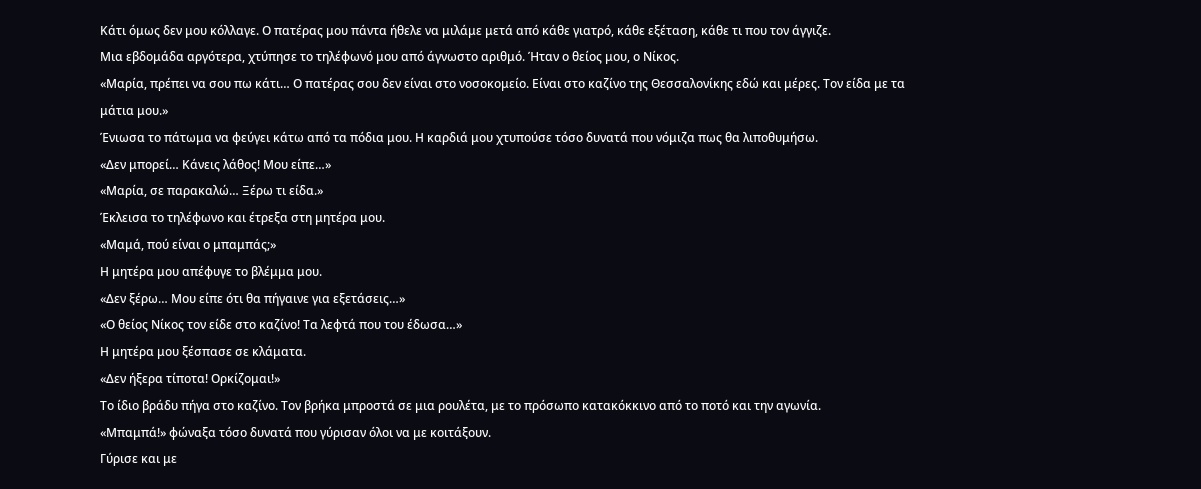Κάτι όμως δεν μου κόλλαγε. Ο πατέρας μου πάντα ήθελε να μιλάμε μετά από κάθε γιατρό, κάθε εξέταση, κάθε τι που τον άγγιζε.
Μια εβδομάδα αργότερα, χτύπησε το τηλέφωνό μου από άγνωστο αριθμό. Ήταν ο θείος μου, ο Νίκος.
«Μαρία, πρέπει να σου πω κάτι… Ο πατέρας σου δεν είναι στο νοσοκομείο. Είναι στο καζίνο της Θεσσαλονίκης εδώ και μέρες. Τον είδα με τα μάτια μου.»
Ένιωσα το πάτωμα να φεύγει κάτω από τα πόδια μου. Η καρδιά μου χτυπούσε τόσο δυνατά που νόμιζα πως θα λιποθυμήσω.
«Δεν μπορεί… Κάνεις λάθος! Μου είπε…»
«Μαρία, σε παρακαλώ… Ξέρω τι είδα.»
Έκλεισα το τηλέφωνο και έτρεξα στη μητέρα μου.
«Μαμά, πού είναι ο μπαμπάς;»
Η μητέρα μου απέφυγε το βλέμμα μου.
«Δεν ξέρω… Μου είπε ότι θα πήγαινε για εξετάσεις…»
«Ο θείος Νίκος τον είδε στο καζίνο! Τα λεφτά που του έδωσα…»
Η μητέρα μου ξέσπασε σε κλάματα.
«Δεν ήξερα τίποτα! Ορκίζομαι!»
Το ίδιο βράδυ πήγα στο καζίνο. Τον βρήκα μπροστά σε μια ρουλέτα, με το πρόσωπο κατακόκκινο από το ποτό και την αγωνία.
«Μπαμπά!» φώναξα τόσο δυνατά που γύρισαν όλοι να με κοιτάξουν.
Γύρισε και με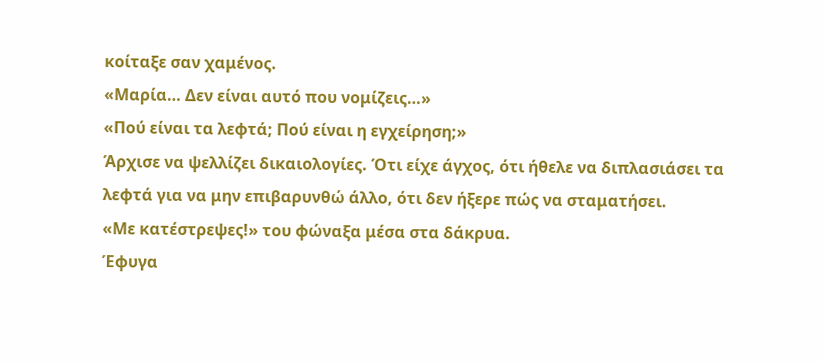κοίταξε σαν χαμένος.
«Μαρία… Δεν είναι αυτό που νομίζεις…»
«Πού είναι τα λεφτά; Πού είναι η εγχείρηση;»
Άρχισε να ψελλίζει δικαιολογίες. Ότι είχε άγχος, ότι ήθελε να διπλασιάσει τα λεφτά για να μην επιβαρυνθώ άλλο, ότι δεν ήξερε πώς να σταματήσει.
«Με κατέστρεψες!» του φώναξα μέσα στα δάκρυα.
Έφυγα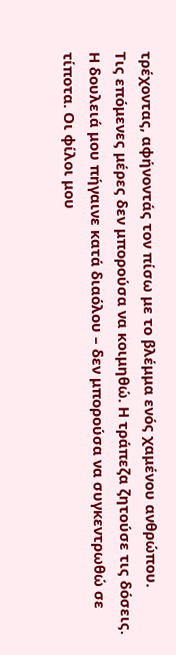τρέχοντας, αφήνοντάς τον πίσω με το βλέμμα ενός χαμένου ανθρώπου.
Τις επόμενες μέρες δεν μπορούσα να κοιμηθώ. Η τράπεζα ζητούσε τις δόσεις. Η δουλειά μου πήγαινε κατά διαόλου – δεν μπορούσα να συγκεντρωθώ σε τίποτα. Οι φίλοι μου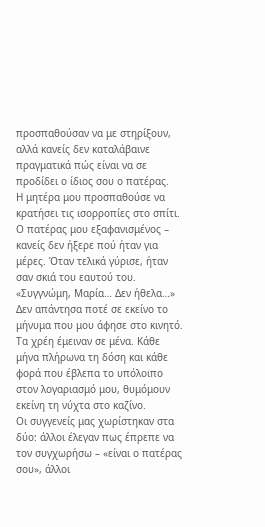προσπαθούσαν να με στηρίξουν, αλλά κανείς δεν καταλάβαινε πραγματικά πώς είναι να σε προδίδει ο ίδιος σου ο πατέρας.
Η μητέρα μου προσπαθούσε να κρατήσει τις ισορροπίες στο σπίτι. Ο πατέρας μου εξαφανισμένος – κανείς δεν ήξερε πού ήταν για μέρες. Όταν τελικά γύρισε, ήταν σαν σκιά του εαυτού του.
«Συγγνώμη, Μαρία… Δεν ήθελα…»
Δεν απάντησα ποτέ σε εκείνο το μήνυμα που μου άφησε στο κινητό.
Τα χρέη έμειναν σε μένα. Κάθε μήνα πλήρωνα τη δόση και κάθε φορά που έβλεπα το υπόλοιπο στον λογαριασμό μου, θυμόμουν εκείνη τη νύχτα στο καζίνο.
Οι συγγενείς μας χωρίστηκαν στα δύο: άλλοι έλεγαν πως έπρεπε να τον συγχωρήσω – «είναι ο πατέρας σου», άλλοι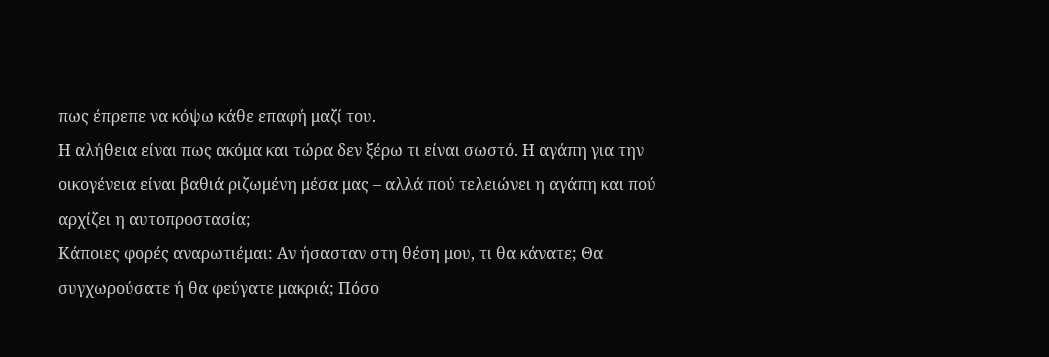πως έπρεπε να κόψω κάθε επαφή μαζί του.
Η αλήθεια είναι πως ακόμα και τώρα δεν ξέρω τι είναι σωστό. Η αγάπη για την οικογένεια είναι βαθιά ριζωμένη μέσα μας – αλλά πού τελειώνει η αγάπη και πού αρχίζει η αυτοπροστασία;
Κάποιες φορές αναρωτιέμαι: Αν ήσασταν στη θέση μου, τι θα κάνατε; Θα συγχωρούσατε ή θα φεύγατε μακριά; Πόσο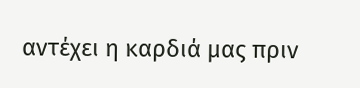αντέχει η καρδιά μας πριν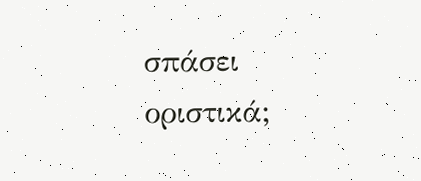σπάσει οριστικά;